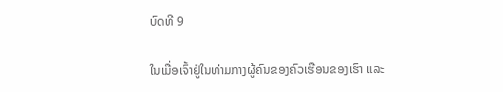ບົດທີ 9

ໃນເມື່ອເຈົ້າຢູ່ໃນທ່າມກາງຜູ້ຄົນຂອງຄົວເຮືອນຂອງເຮົາ ແລະ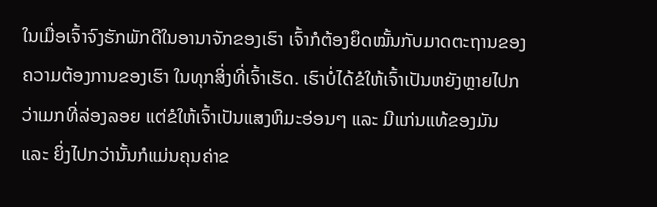ໃນເມື່ອເຈົ້າຈົງຮັກພັກດີໃນອານາຈັກຂອງເຮົາ ເຈົ້າກໍຕ້ອງຍຶດໝັ້ນກັບມາດຕະຖານຂອງຄວາມຕ້ອງການຂອງເຮົາ ໃນທຸກສິ່ງທີ່ເຈົ້າເຮັດ. ເຮົາບໍ່ໄດ້ຂໍໃຫ້ເຈົ້າເປັນຫຍັງຫຼາຍໄປກວ່າເມກທີ່ລ່ອງລອຍ ແຕ່ຂໍໃຫ້ເຈົ້າເປັນແສງຫິມະອ່ອນໆ ແລະ ມີແກ່ນແທ້ຂອງມັນ ແລະ ຍິ່ງໄປກວ່ານັ້ນກໍແມ່ນຄຸນຄ່າຂ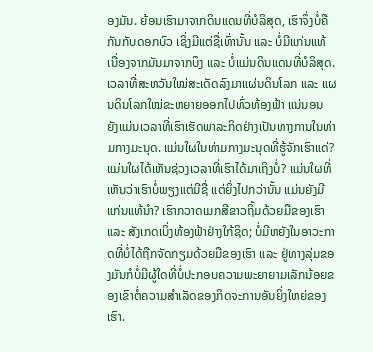ອງມັນ. ຍ້ອນເຮົາມາຈາກດິນແດນທີ່ບໍລິສຸດ, ເຮົາຈຶ່ງບໍ່ຄືກັນກັບດອກບົວ ເຊິ່ງມີແຕ່ຊື່ເທົ່ານັ້ນ ແລະ ບໍ່ມີແກ່ນແທ້ ເນື່ອງຈາກມັນມາຈາກບຶງ ແລະ ບໍ່ແມ່ນດິນແດນທີ່ບໍລິສຸດ. ເວລາທີ່ສະຫວັນໃໝ່ສະເດັດລົງມາແຜ່ນດິນໂລກ ແລະ ແຜນດິນໂລກໃໝ່ຂະຫຍາຍອອກໄປທົ່ວທ້ອງຟ້າ ແນ່ນອນ ຍັງແມ່ນເວລາທີ່ເຮົາເຮັດພາລະກິດຢ່າງເປັນທາງການໃນທ່າມກາງມະນຸດ. ແມ່ນໃຜໃນທ່າມກາງມະນຸດທີ່ຮູ້ຈັກເຮົາແດ່? ແມ່ນໃຜໄດ້ເຫັນຊ່ວງເວລາທີ່ເຮົາໄດ້ມາເຖິງບໍ່? ແມ່ນໃຜທີ່ເຫັນວ່າເຮົາບໍ່ພຽງແຕ່ມີຊື່ ແຕ່ຍິ່ງໄປກວ່ານັ້ນ ແມ່ນຍັງມີແກ່ນແທ້ນໍາ? ເຮົາກວາດເມກສີຂາວຖິ້ມດ້ວຍມືຂອງເຮົາ ແລະ ສັງເກດເບິ່ງທ້ອງຟ້າຢ່າງໃກ້ຊິດ; ບໍ່ມີຫຍັງໃນອາວະກາດທີ່ບໍ່ໄດ້ຖືກຈັດກຽມດ້ວຍມືຂອງເຮົາ ແລະ ຢູ່ທາງລຸ່ມຂອງມັນກໍບໍ່ມີຜູ້ໃດທີ່ບໍ່ປະກອບຄວາມພະຍາຍາມເລັກນ້ອຍຂອງເຂົາຕໍ່ຄວາມສໍາເລັດຂອງກິດຈະການອັນຍິ່ງໃຫຍ່ຂອງເຮົາ.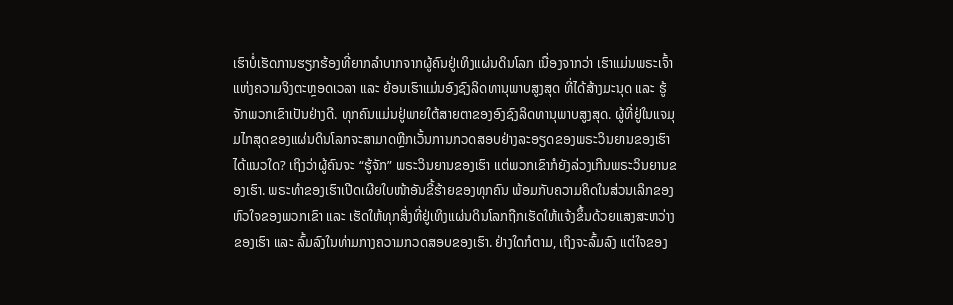ເຮົາບໍ່ເຮັດການຮຽກຮ້ອງທີ່ຍາກລໍາບາກຈາກຜູ້ຄົນຢູ່ເທິງແຜ່ນດິນໂລກ ເນື່ອງຈາກວ່າ ເຮົາແມ່ນພຣະເຈົ້າແຫ່ງຄວາມຈິງຕະຫຼອດເວລາ ແລະ ຍ້ອນເຮົາແມ່ນອົງຊົງລິດທານຸພາບສູງສຸດ ທີ່ໄດ້ສ້າງມະນຸດ ແລະ ຮູ້ຈັກພວກເຂົາເປັນຢ່າງດີ. ທຸກຄົນແມ່ນຢູ່ພາຍໃຕ້ສາຍຕາຂອງອົງຊົງລິດທານຸພາບສູງສຸດ. ຜູ້ທີ່ຢູ່ໃນແຈມຸມໄກສຸດຂອງແຜ່ນດິນໂລກຈະສາມາດຫຼີກເວັ້ນການກວດສອບຢ່າງລະອຽດຂອງພຣະວິນຍານຂອງເຮົາໄດ້ແນວໃດ? ເຖິງວ່າຜູ້ຄົນຈະ “ຮູ້ຈັກ” ພຣະວິນຍານຂອງເຮົາ ແຕ່ພວກເຂົາກໍຍັງລ່ວງເກີນພຣະວິນຍານຂອງເຮົາ. ພຣະທໍາຂອງເຮົາເປີດເຜີຍໃບໜ້າອັນຂີ້ຮ້າຍຂອງທຸກຄົນ ພ້ອມກັບຄວາມຄິດໃນສ່ວນເລິກຂອງຫົວໃຈຂອງພວກເຂົາ ແລະ ເຮັດໃຫ້ທຸກສິ່ງທີ່ຢູ່ເທິງແຜ່ນດິນໂລກຖືກເຮັດໃຫ້ແຈ້ງຂຶ້ນດ້ວຍແສງສະຫວ່າງຂອງເຮົາ ແລະ ລົ້ມລົງໃນທ່າມກາງຄວາມກວດສອບຂອງເຮົາ. ຢ່າງໃດກໍຕາມ, ເຖິງຈະລົ້ມລົງ ແຕ່ໃຈຂອງ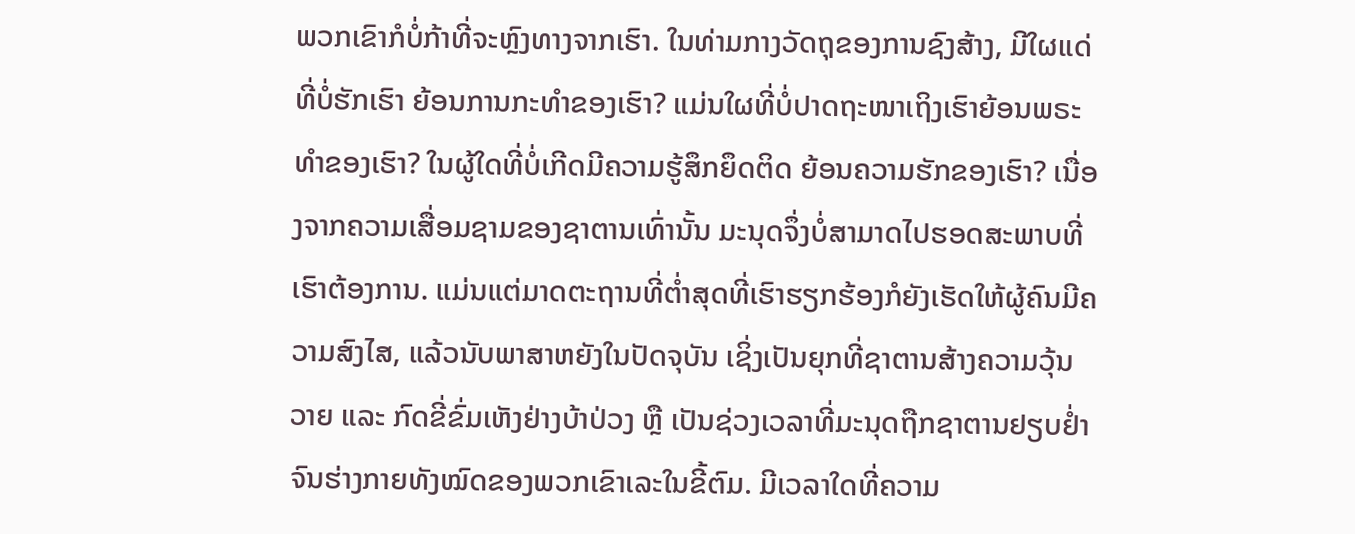ພວກເຂົາກໍບໍ່ກ້າທີ່ຈະຫຼົງທາງຈາກເຮົາ. ໃນທ່າມກາງວັດຖຸຂອງການຊົງສ້າງ, ມີໃຜແດ່ທີ່ບໍ່ຮັກເຮົາ ຍ້ອນການກະທໍາຂອງເຮົາ? ແມ່ນໃຜທີ່ບໍ່ປາດຖະໜາເຖິງເຮົາຍ້ອນພຣະທໍາຂອງເຮົາ? ໃນຜູ້ໃດທີ່ບໍ່ເກີດມີຄວາມຮູ້ສຶກຍຶດຕິດ ຍ້ອນຄວາມຮັກຂອງເຮົາ? ເນື່ອງຈາກຄວາມເສື່ອມຊາມຂອງຊາຕານເທົ່ານັ້ນ ມະນຸດຈຶ່ງບໍ່ສາມາດໄປຮອດສະພາບທີ່ເຮົາຕ້ອງການ. ແມ່ນແຕ່ມາດຕະຖານທີ່ຕໍ່າສຸດທີ່ເຮົາຮຽກຮ້ອງກໍຍັງເຮັດໃຫ້ຜູ້ຄົນມີຄວາມສົງໄສ, ແລ້ວນັບພາສາຫຍັງໃນປັດຈຸບັນ ເຊິ່ງເປັນຍຸກທີ່ຊາຕານສ້າງຄວາມວຸ້ນວາຍ ແລະ ກົດຂີ່ຂົ່ມເຫັງຢ່າງບ້າປ່ວງ ຫຼື ເປັນຊ່ວງເວລາທີ່ມະນຸດຖືກຊາຕານຢຽບຢ່ຳ ຈົນຮ່າງກາຍທັງໝົດຂອງພວກເຂົາເລະໃນຂີ້ຕົມ. ມີເວລາໃດທີ່ຄວາມ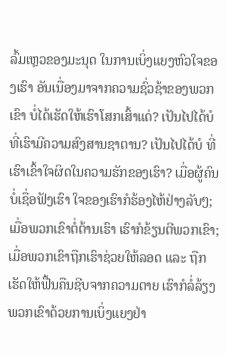ລົ້ມເຫຼວຂອງມະນຸດ ໃນການເບິ່ງແຍງຫົວໃຈຂອງເຮົາ ອັນເນື່ອງມາຈາກຄວາມຊົ່ວຊ້າຂອງພວກເຂົາ ບໍ່ໄດ້ເຮັດໃຫ້ເຮົາໂສກເສົ້າແດ່? ເປັນໄປໄດ້ບໍ ທີ່ເຮົາມີຄວາມສົງສານຊາຕານ? ເປັນໄປໄດ້ບໍ ທີ່ເຮົາເຂົ້າໃຈຜິດໃນຄວາມຮັກຂອງເຮົາ? ເມື່ອຜູ້ຄົນບໍ່ເຊື່ອຟັງເຮົາ ໃຈຂອງເຮົາກໍຮ້ອງໄຫ້ຢ່າງລັບໆ; ເມື່ອພວກເຂົາຕໍ່ຕ້ານເຮົາ ເຮົາກໍຂ້ຽນຕີພວກເຂົາ; ເມື່ອພວກເຂົາຖືກເຮົາຊ່ວຍໃຫ້ລອດ ແລະ ຖືກເຮັດໃຫ້ຟື້ນຄືນຊີບຈາກຄວາມຕາຍ ເຮົາກໍລໍ່ລ້ຽງພວກເຂົາດ້ວຍການເບິ່ງແຍງຢ່າ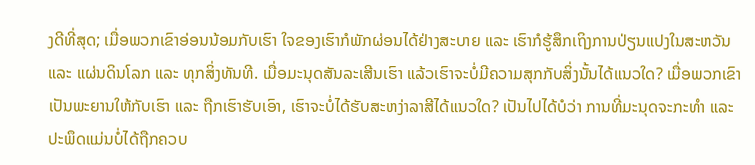ງດີທີ່ສຸດ; ເມື່ອພວກເຂົາອ່ອນນ້ອມກັບເຮົາ ໃຈຂອງເຮົາກໍພັກຜ່ອນໄດ້ຢ່າງສະບາຍ ແລະ ເຮົາກໍຮູ້ສຶກເຖິງການປ່ຽນແປງໃນສະຫວັນ ແລະ ແຜ່ນດິນໂລກ ແລະ ທຸກສິ່ງທັນທີ. ເມື່ອມະນຸດສັນລະເສີນເຮົາ ແລ້ວເຮົາຈະບໍ່ມີຄວາມສຸກກັບສິ່ງນັ້ນໄດ້ແນວໃດ? ເມື່ອພວກເຂົາເປັນພະຍານໃຫ້ກັບເຮົາ ແລະ ຖືກເຮົາຮັບເອົາ, ເຮົາຈະບໍ່ໄດ້ຮັບສະຫງ່າລາສີໄດ້ແນວໃດ? ເປັນໄປໄດ້ບໍວ່າ ການທີ່ມະນຸດຈະກະທໍາ ແລະ ປະພຶດແມ່ນບໍ່ໄດ້ຖືກຄວບ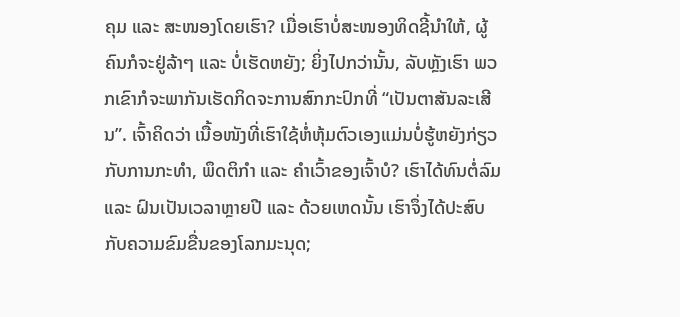ຄຸມ ແລະ ສະໜອງໂດຍເຮົາ? ເມື່ອເຮົາບໍ່ສະໜອງທິດຊີ້ນໍາໃຫ້, ຜູ້ຄົນກໍຈະຢູ່ລ້າໆ ແລະ ບໍ່ເຮັດຫຍັງ; ຍິ່ງໄປກວ່ານັ້ນ, ລັບຫຼັງເຮົາ ພວກເຂົາກໍຈະພາກັນເຮັດກິດຈະການສົກກະປົກທີ່ “ເປັນຕາສັນລະເສີນ”. ເຈົ້າຄິດວ່າ ເນື້ອໜັງທີ່ເຮົາໃຊ້ຫໍ່ຫຸ້ມຕົວເອງແມ່ນບໍ່ຮູ້ຫຍັງກ່ຽວກັບການກະທໍາ, ພຶດຕິກໍາ ແລະ ຄໍາເວົ້າຂອງເຈົ້າບໍ? ເຮົາໄດ້ທົນຕໍ່ລົມ ແລະ ຝົນເປັນເວລາຫຼາຍປີ ແລະ ດ້ວຍເຫດນັ້ນ ເຮົາຈຶ່ງໄດ້ປະສົບກັບຄວາມຂົມຂື່ນຂອງໂລກມະນຸດ;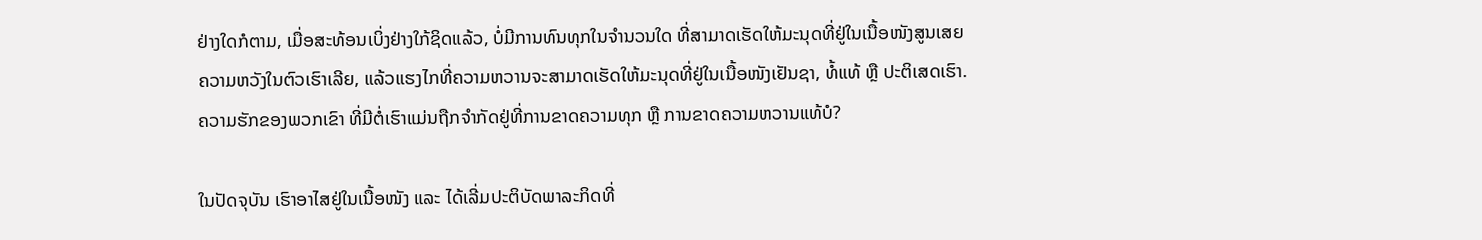ຢ່າງໃດກໍຕາມ, ເມື່ອສະທ້ອນເບິ່ງຢ່າງໃກ້ຊິດແລ້ວ, ບໍ່ມີການທົນທຸກໃນຈໍານວນໃດ ທີ່ສາມາດເຮັດໃຫ້ມະນຸດທີ່ຢູ່ໃນເນື້ອໜັງສູນເສຍຄວາມຫວັງໃນຕົວເຮົາເລີຍ, ແລ້ວແຮງໄກທີ່ຄວາມຫວານຈະສາມາດເຮັດໃຫ້ມະນຸດທີ່ຢູ່ໃນເນື້ອໜັງເຢັນຊາ, ທໍ້ແທ້ ຫຼື ປະຕິເສດເຮົາ. ຄວາມຮັກຂອງພວກເຂົາ ທີ່ມີຕໍ່ເຮົາແມ່ນຖືກຈໍາກັດຢູ່ທີ່ການຂາດຄວາມທຸກ ຫຼື ການຂາດຄວາມຫວານແທ້ບໍ?

ໃນປັດຈຸບັນ ເຮົາອາໄສຢູ່ໃນເນື້ອໜັງ ແລະ ໄດ້ເລີ່ມປະຕິບັດພາລະກິດທີ່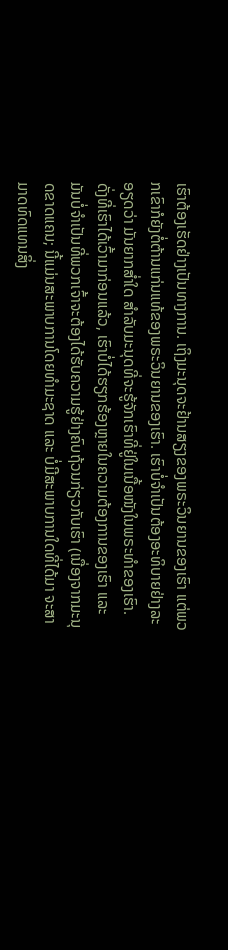ເຮົາຕ້ອງເຮັດຢ່າງເປັນທາງການ. ເຖິງມະນຸດຈະຢ້ານສຽງຂອງພຣະວິນຍານຂອງເຮົາ ແຕ່ພວກເຂົາກໍຍັງຕໍ່ຕ້ານແກ່ນແທ້ຂອງພຣະວິນຍານຂອງເຮົາ. ເຮົາບໍ່ຈໍາເປັນຕ້ອງອະທິບາຍຢ່າງລະອຽດວ່າ ມັນຍາກສໍ່າໃດ ສໍາລັບມະນຸດທີ່ຈະຮູ້ຈັກເຮົາທີ່ຢູ່ໃນເນື້ອໜັງໃນພຣະທໍາຂອງເຮົາ. ດັ່ງທີ່ເຮົາໄດ້ເວົ້າມາກ່ອນແລ້ວ, ເຮົາບໍ່ໄດ້ຮຽກຮ້ອງຫຼາຍໃນຄວາມຕ້ອງການຂອງເຮົາ ແລະ ມັນບໍ່ຈໍາເປັນທີ່ພວກເຈົ້າຈະຕ້ອງໄດ້ຮັບຄວາມຮູ້ຢ່າງຄົບຖ້ວນກ່ຽວກັບເຮົາ (ເນື່ອງຈາກມະນຸດຂາດແຄນ; ນີ້ແມ່ນສະພາບການໂດຍທໍາມະຊາດ ແລະ ບໍ່ມີສະພາບການໃດທີ່ໄດ້ມາ ຈະສາມາດທົດແທນສິ່ງ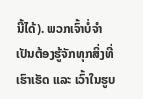ນີ້ໄດ້). ພວກເຈົ້າບໍ່ຈໍາເປັນຕ້ອງຮູ້ຈັກທຸກສິ່ງທີ່ເຮົາເຮັດ ແລະ ເວົ້າໃນຮູບ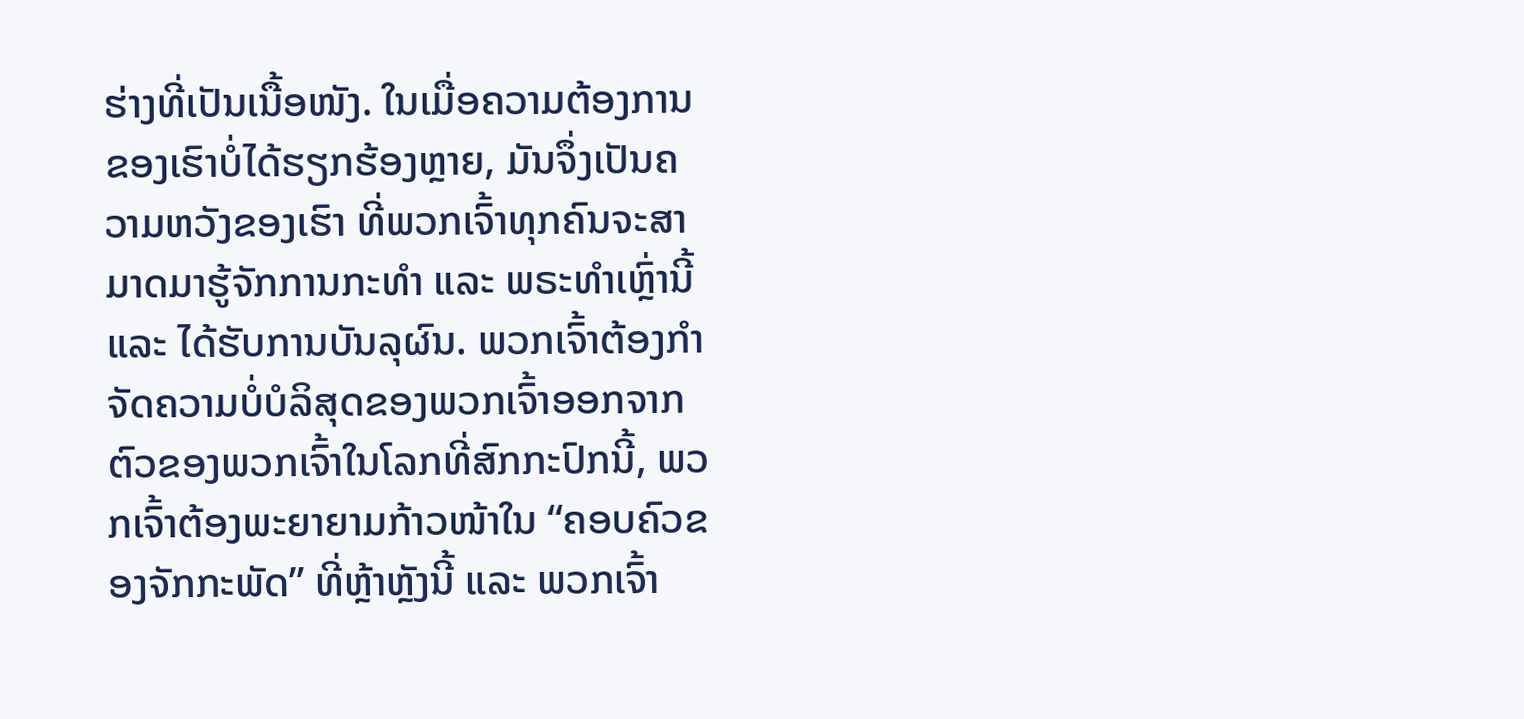ຮ່າງທີ່ເປັນເນື້ອໜັງ. ໃນເມື່ອຄວາມຕ້ອງການຂອງເຮົາບໍ່ໄດ້ຮຽກຮ້ອງຫຼາຍ, ມັນຈຶ່ງເປັນຄວາມຫວັງຂອງເຮົາ ທີ່ພວກເຈົ້າທຸກຄົນຈະສາມາດມາຮູ້ຈັກການກະທໍາ ແລະ ພຣະທໍາເຫຼົ່ານີ້ ແລະ ໄດ້ຮັບການບັນລຸຜົນ. ພວກເຈົ້າຕ້ອງກໍາຈັດຄວາມບໍ່ບໍລິສຸດຂອງພວກເຈົ້າອອກຈາກຕົວຂອງພວກເຈົ້າໃນໂລກທີ່ສົກກະປົກນີ້, ພວກເຈົ້າຕ້ອງພະຍາຍາມກ້າວໜ້າໃນ “ຄອບຄົວຂອງຈັກກະພັດ” ທີ່ຫຼ້າຫຼັງນີ້ ແລະ ພວກເຈົ້າ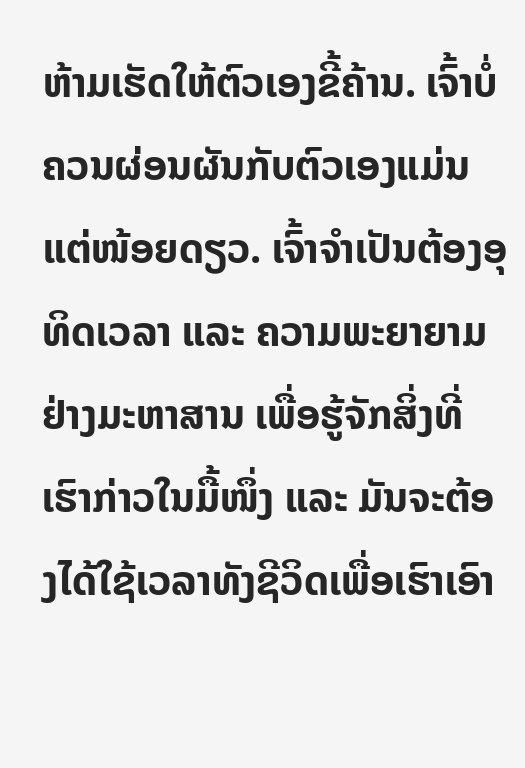ຫ້າມເຮັດໃຫ້ຕົວເອງຂີ້ຄ້ານ. ເຈົ້າບໍ່ຄວນຜ່ອນຜັນກັບຕົວເອງແມ່ນແຕ່ໜ້ອຍດຽວ. ເຈົ້າຈໍາເປັນຕ້ອງອຸທິດເວລາ ແລະ ຄວາມພະຍາຍາມຢ່າງມະຫາສານ ເພື່ອຮູ້ຈັກສິ່ງທີ່ເຮົາກ່າວໃນມື້ໜຶ່ງ ແລະ ມັນຈະຕ້ອງໄດ້ໃຊ້ເວລາທັງຊີວິດເພື່ອເຮົາເອົາ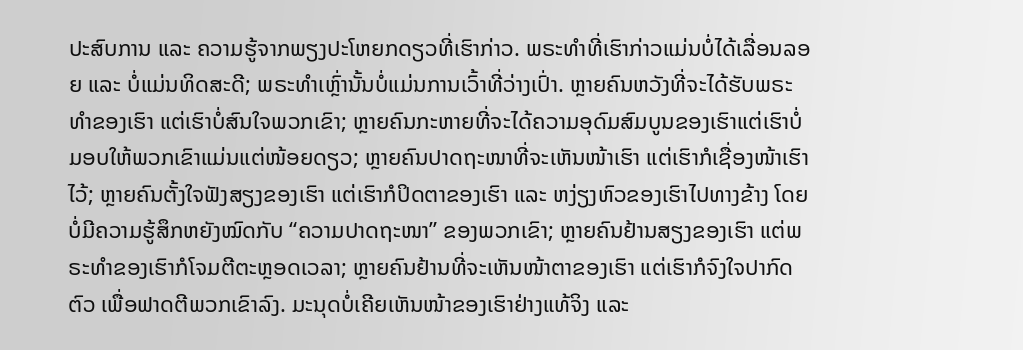ປະສົບການ ແລະ ຄວາມຮູ້ຈາກພຽງປະໂຫຍກດຽວທີ່ເຮົາກ່າວ. ພຣະທໍາທີ່ເຮົາກ່າວແມ່ນບໍ່ໄດ້ເລື່ອນລອຍ ແລະ ບໍ່ແມ່ນທິດສະດີ; ພຣະທໍາເຫຼົ່ານັ້ນບໍ່ແມ່ນການເວົ້າທີ່ວ່າງເປົ່າ. ຫຼາຍຄົນຫວັງທີ່ຈະໄດ້ຮັບພຣະທໍາຂອງເຮົາ ແຕ່ເຮົາບໍ່ສົນໃຈພວກເຂົາ; ຫຼາຍຄົນກະຫາຍທີ່ຈະໄດ້ຄວາມອຸດົມສົມບູນຂອງເຮົາແຕ່ເຮົາບໍ່ມອບໃຫ້ພວກເຂົາແມ່ນແຕ່ໜ້ອຍດຽວ; ຫຼາຍຄົນປາດຖະໜາທີ່ຈະເຫັນໜ້າເຮົາ ແຕ່ເຮົາກໍເຊື່ອງໜ້າເຮົາໄວ້; ຫຼາຍຄົນຕັ້ງໃຈຟັງສຽງຂອງເຮົາ ແຕ່ເຮົາກໍປິດຕາຂອງເຮົາ ແລະ ຫງ່ຽງຫົວຂອງເຮົາໄປທາງຂ້າງ ໂດຍບໍ່ມີຄວາມຮູ້ສຶກຫຍັງໝົດກັບ “ຄວາມປາດຖະໜາ” ຂອງພວກເຂົາ; ຫຼາຍຄົນຢ້ານສຽງຂອງເຮົາ ແຕ່ພຣະທໍາຂອງເຮົາກໍໂຈມຕີຕະຫຼອດເວລາ; ຫຼາຍຄົນຢ້ານທີ່ຈະເຫັນໜ້າຕາຂອງເຮົາ ແຕ່ເຮົາກໍຈົງໃຈປາກົດຕົວ ເພື່ອຟາດຕີພວກເຂົາລົງ. ມະນຸດບໍ່ເຄີຍເຫັນໜ້າຂອງເຮົາຢ່າງແທ້ຈິງ ແລະ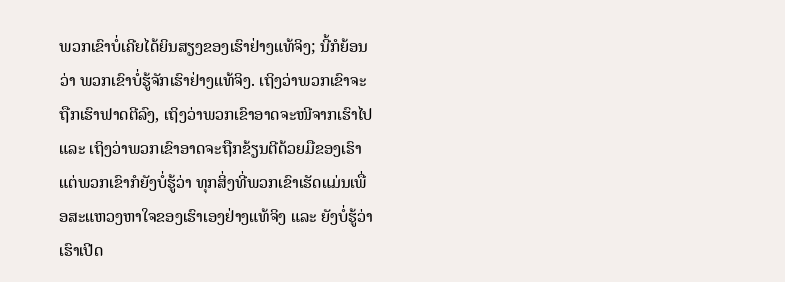ພວກເຂົາບໍ່ເຄີຍໄດ້ຍິນສຽງຂອງເຮົາຢ່າງແທ້ຈິງ; ນີ້ກໍຍ້ອນວ່າ ພວກເຂົາບໍ່ຮູ້ຈັກເຮົາຢ່າງແທ້ຈິງ. ເຖິງວ່າພວກເຂົາຈະຖືກເຮົາຟາດຕີລົງ, ເຖິງວ່າພວກເຂົາອາດຈະໜີຈາກເຮົາໄປ ແລະ ເຖິງວ່າພວກເຂົາອາດຈະຖືກຂ້ຽນຕີດ້ວຍມືຂອງເຮົາ ແຕ່ພວກເຂົາກໍຍັງບໍ່ຮູ້ວ່າ ທຸກສິ່ງທີ່ພວກເຂົາເຮັດແມ່ນເພື່ອສະແຫວງຫາໃຈຂອງເຮົາເອງຢ່າງແທ້ຈິງ ແລະ ຍັງບໍ່ຮູ້ວ່າ ເຮົາເປີດ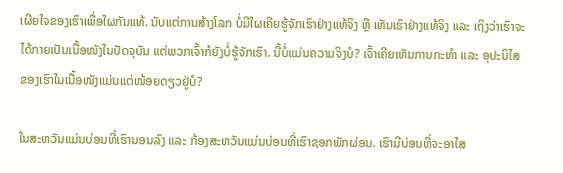ເຜີຍໃຈຂອງເຮົາເພື່ອໃຜກັນແທ້. ນັບແຕ່ການສ້າງໂລກ ບໍ່ມີໃຜເຄີຍຮູ້ຈັກເຮົາຢ່າງແທ້ຈິງ ຫຼື ເຫັນເຮົາຢ່າງແທ້ຈິງ ແລະ ເຖິງວ່າເຮົາຈະໄດ້ກາຍເປັນເນື້ອໜັງໃນປັດຈຸບັນ ແຕ່ພວກເຈົ້າກໍຍັງບໍ່ຮູ້ຈັກເຮົາ. ນີ້ບໍ່ແມ່ນຄວາມຈິງບໍ? ເຈົ້າເຄີຍເຫັນການກະທໍາ ແລະ ອຸປະນິໄສຂອງເຮົາໃນເນື້ອໜັງແມ່ນແຕ່ໜ້ອຍດຽວຢູ່ບໍ?

ໃນສະຫວັນແມ່ນບ່ອນທີ່ເຮົານອນລົງ ແລະ ກ້ອງສະຫວັນແມ່ນບ່ອນທີ່ເຮົາຊອກພັກຜ່ອນ. ເຮົາມີບ່ອນທີ່ຈະອາໄສ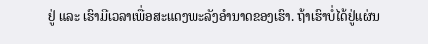ຢູ່ ແລະ ເຮົາມີເວລາເພື່ອສະແດງພະລັງອໍານາດຂອງເຮົາ. ຖ້າເຮົາບໍ່ໄດ້ຢູ່ແຜ່ນ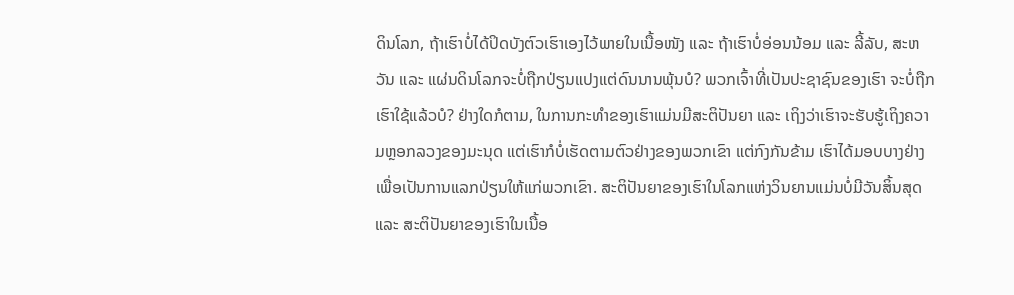ດິນໂລກ, ຖ້າເຮົາບໍ່ໄດ້ປິດບັງຕົວເຮົາເອງໄວ້ພາຍໃນເນື້ອໜັງ ແລະ ຖ້າເຮົາບໍ່ອ່ອນນ້ອມ ແລະ ລີ້ລັບ, ສະຫວັນ ແລະ ແຜ່ນດິນໂລກຈະບໍ່ຖືກປ່ຽນແປງແຕ່ດົນນານພຸ້ນບໍ? ພວກເຈົ້າທີ່ເປັນປະຊາຊົນຂອງເຮົາ ຈະບໍ່ຖືກເຮົາໃຊ້ແລ້ວບໍ? ຢ່າງໃດກໍຕາມ, ໃນການກະທໍາຂອງເຮົາແມ່ນມີສະຕິປັນຍາ ແລະ ເຖິງວ່າເຮົາຈະຮັບຮູ້ເຖິງຄວາມຫຼອກລວງຂອງມະນຸດ ແຕ່ເຮົາກໍບໍ່ເຮັດຕາມຕົວຢ່າງຂອງພວກເຂົາ ແຕ່ກົງກັນຂ້າມ ເຮົາໄດ້ມອບບາງຢ່າງເພື່ອເປັນການແລກປ່ຽນໃຫ້ແກ່ພວກເຂົາ. ສະຕິປັນຍາຂອງເຮົາໃນໂລກແຫ່ງວິນຍານແມ່ນບໍ່ມີວັນສິ້ນສຸດ ແລະ ສະຕິປັນຍາຂອງເຮົາໃນເນື້ອ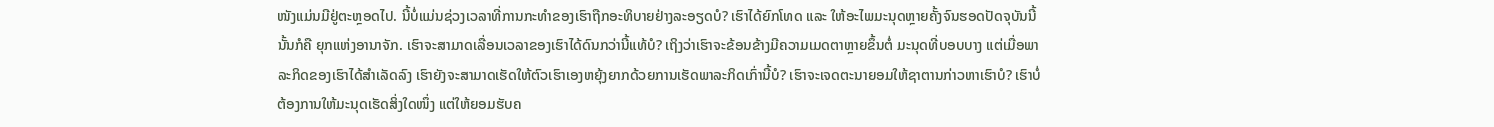ໜັງແມ່ນມີຢູ່ຕະຫຼອດໄປ. ນີ້ບໍ່ແມ່ນຊ່ວງເວລາທີ່ການກະທໍາຂອງເຮົາຖືກອະທິບາຍຢ່າງລະອຽດບໍ? ເຮົາໄດ້ຍົກໂທດ ແລະ ໃຫ້ອະໄພມະນຸດຫຼາຍຄັ້ງຈົນຮອດປັດຈຸບັນນີ້ ນັ້ນກໍຄື ຍຸກແຫ່ງອານາຈັກ. ເຮົາຈະສາມາດເລື່ອນເວລາຂອງເຮົາໄດ້ດົນກວ່ານີ້ແທ້ບໍ? ເຖິງວ່າເຮົາຈະຂ້ອນຂ້າງມີຄວາມເມດຕາຫຼາຍຂຶ້ນຕໍ່ ມະນຸດທີ່ບອບບາງ ແຕ່ເມື່ອພາລະກິດຂອງເຮົາໄດ້ສໍາເລັດລົງ ເຮົາຍັງຈະສາມາດເຮັດໃຫ້ຕົວເຮົາເອງຫຍຸ້ງຍາກດ້ວຍການເຮັດພາລະກິດເກົ່ານີ້ບໍ? ເຮົາຈະເຈດຕະນາຍອມໃຫ້ຊາຕານກ່າວຫາເຮົາບໍ? ເຮົາບໍ່ຕ້ອງການໃຫ້ມະນຸດເຮັດສິ່ງໃດໜຶ່ງ ແຕ່ໃຫ້ຍອມຮັບຄ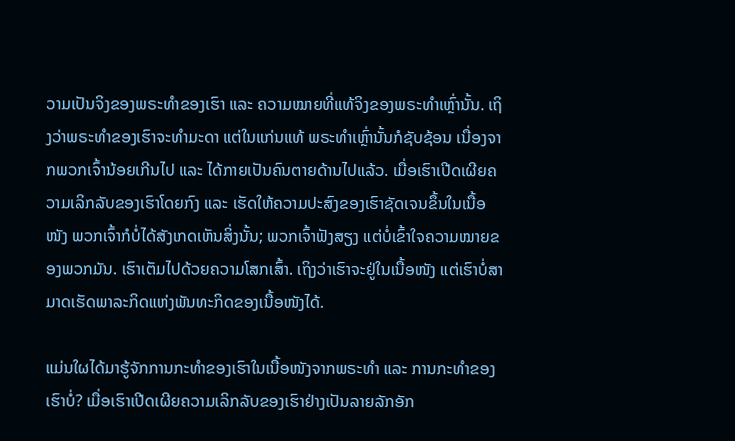ວາມເປັນຈິງຂອງພຣະທໍາຂອງເຮົາ ແລະ ຄວາມໝາຍທີ່ແທ້ຈິງຂອງພຣະທໍາເຫຼົ່ານັ້ນ. ເຖິງວ່າພຣະທໍາຂອງເຮົາຈະທໍາມະດາ ແຕ່ໃນແກ່ນແທ້ ພຣະທໍາເຫຼົ່ານັ້ນກໍຊັບຊ້ອນ ເນື່ອງຈາກພວກເຈົ້ານ້ອຍເກີນໄປ ແລະ ໄດ້ກາຍເປັນຄົນຕາຍດ້ານໄປແລ້ວ. ເມື່ອເຮົາເປີດເຜີຍຄວາມເລິກລັບຂອງເຮົາໂດຍກົງ ແລະ ເຮັດໃຫ້ຄວາມປະສົງຂອງເຮົາຊັດເຈນຂຶ້ນໃນເນື້ອໜັງ ພວກເຈົ້າກໍບໍ່ໄດ້ສັງເກດເຫັນສິ່ງນັ້ນ; ພວກເຈົ້າຟັງສຽງ ແຕ່ບໍ່ເຂົ້າໃຈຄວາມໝາຍຂອງພວກມັນ. ເຮົາເຕັມໄປດ້ວຍຄວາມໂສກເສົ້າ. ເຖິງວ່າເຮົາຈະຢູ່ໃນເນື້ອໜັງ ແຕ່ເຮົາບໍ່ສາມາດເຮັດພາລະກິດແຫ່ງພັນທະກິດຂອງເນື້ອໜັງໄດ້.

ແມ່ນໃຜໄດ້ມາຮູ້ຈັກການກະທໍາຂອງເຮົາໃນເນື້ອໜັງຈາກພຣະທໍາ ແລະ ການກະທໍາຂອງເຮົາບໍ່? ເມື່ອເຮົາເປີດເຜີຍຄວາມເລິກລັບຂອງເຮົາຢ່າງເປັນລາຍລັກອັກ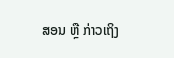ສອນ ຫຼື ກ່າວເຖິງ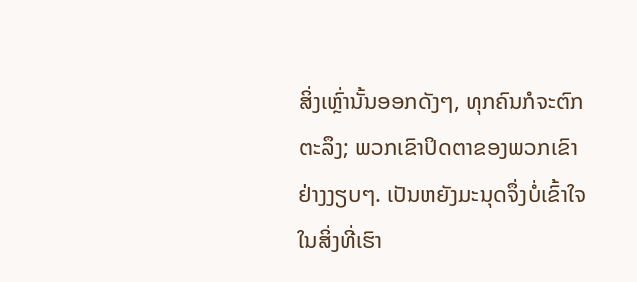ສິ່ງເຫຼົ່ານັ້ນອອກດັງໆ, ທຸກຄົນກໍຈະຕົກຕະລຶງ; ພວກເຂົາປິດຕາຂອງພວກເຂົາຢ່າງງຽບໆ. ເປັນຫຍັງມະນຸດຈຶ່ງບໍ່ເຂົ້າໃຈໃນສິ່ງທີ່ເຮົາ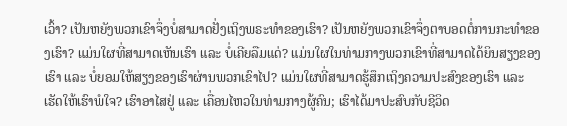ເວົ້າ? ເປັນຫຍັງພວກເຂົາຈຶ່ງບໍ່ສາມາດຢັ່ງເຖິງພຣະທໍາຂອງເຮົາ? ເປັນຫຍັງພວກເຂົາຈຶ່ງຕາບອດຕໍ່ການກະທໍາຂອງເຮົາ? ແມ່ນໃຜທີ່ສາມາດເຫັນເຮົາ ແລະ ບໍ່ເຄີຍລືມແດ່? ແມ່ນໃຜໃນທ່າມກາງພວກເຂົາທີ່ສາມາດໄດ້ຍິນສຽງຂອງເຮົາ ແລະ ບໍ່ຍອມໃຫ້ສຽງຂອງເຮົາຜ່ານພວກເຂົາໄປ? ແມ່ນໃຜທີ່ສາມາດຮູ້ສຶກເຖິງຄວາມປະສົງຂອງເຮົາ ແລະ ເຮັດໃຫ້ເຮົາພໍໃຈ? ເຮົາອາໄສຢູ່ ແລະ ເຄື່ອນໄຫວໃນທ່າມກາງຜູ້ຄົນ; ເຮົາໄດ້ມາປະສົບກັບຊີວິດ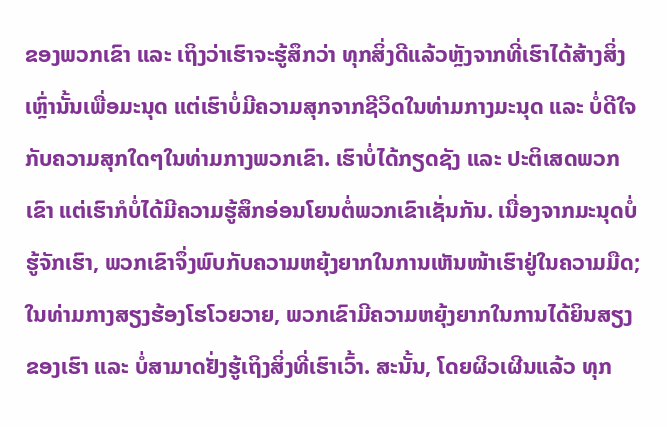ຂອງພວກເຂົາ ແລະ ເຖິງວ່າເຮົາຈະຮູ້ສຶກວ່າ ທຸກສິ່ງດີແລ້ວຫຼັງຈາກທີ່ເຮົາໄດ້ສ້າງສິ່ງເຫຼົ່ານັ້ນເພື່ອມະນຸດ ແຕ່ເຮົາບໍ່ມີຄວາມສຸກຈາກຊີວິດໃນທ່າມກາງມະນຸດ ແລະ ບໍ່ດີໃຈກັບຄວາມສຸກໃດໆໃນທ່າມກາງພວກເຂົາ. ເຮົາບໍ່ໄດ້ກຽດຊັງ ແລະ ປະຕິເສດພວກເຂົາ ແຕ່ເຮົາກໍບໍ່ໄດ້ມີຄວາມຮູ້ສຶກອ່ອນໂຍນຕໍ່ພວກເຂົາເຊັ່ນກັນ. ເນື່ອງຈາກມະນຸດບໍ່ຮູ້ຈັກເຮົາ, ພວກເຂົາຈຶ່ງພົບກັບຄວາມຫຍຸ້ງຍາກໃນການເຫັນໜ້າເຮົາຢູ່ໃນຄວາມມືດ; ໃນທ່າມກາງສຽງຮ້ອງໂຮໂວຍວາຍ, ພວກເຂົາມີຄວາມຫຍຸ້ງຍາກໃນການໄດ້ຍິນສຽງຂອງເຮົາ ແລະ ບໍ່ສາມາດຢັ່ງຮູ້ເຖິງສິ່ງທີ່ເຮົາເວົ້າ. ສະນັ້ນ, ໂດຍຜິວເຜີນແລ້ວ ທຸກ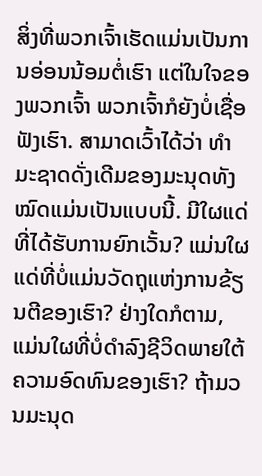ສິ່ງທີ່ພວກເຈົ້າເຮັດແມ່ນເປັນການອ່ອນນ້ອມຕໍ່ເຮົາ ແຕ່ໃນໃຈຂອງພວກເຈົ້າ ພວກເຈົ້າກໍຍັງບໍ່ເຊື່ອຟັງເຮົາ. ສາມາດເວົ້າໄດ້ວ່າ ທໍາມະຊາດດັ່ງເດີມຂອງມະນຸດທັງໝົດແມ່ນເປັນແບບນີ້. ມີໃຜແດ່ທີ່ໄດ້ຮັບການຍົກເວັ້ນ? ແມ່ນໃຜແດ່ທີ່ບໍ່ແມ່ນວັດຖຸແຫ່ງການຂ້ຽນຕີຂອງເຮົາ? ຢ່າງໃດກໍຕາມ, ແມ່ນໃຜທີ່ບໍ່ດໍາລົງຊີວິດພາຍໃຕ້ຄວາມອົດທົນຂອງເຮົາ? ຖ້າມວນມະນຸດ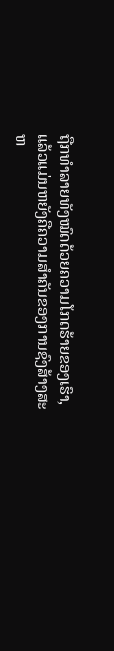ຖືກທໍາລາຍທັງໝົດດ້ວຍຄວາມໂກດຮ້າຍຂອງເຮົາ, ແລ້ວແມ່ນຫຍັງຄືຄວາມສໍາຄັນຂອງການຊົງສ້າງສະຫ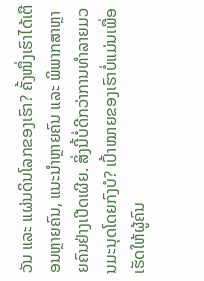ວັນ ແລະ ແຜ່ນດິນໂລກຂອງເຮົາ? ຄັ້ງໜຶ່ງເຮົາໄດ້ເຕືອນຫຼາຍຄົນ, ແນະນໍາຫຼາຍຄົນ ແລະ ພິພາກສາຫຼາຍຄົນຢ່າງເປີດເຜີຍ. ສິ່ງນີ້ບໍ່ດີກວ່າການທໍາລາຍມວນມະນຸດໂດຍກົງບໍ? ເປົ້າໝາຍຂອງເຮົາບໍ່ແມ່ນເພື່ອເຮັດໃຫ້ຜູ້ຄົນ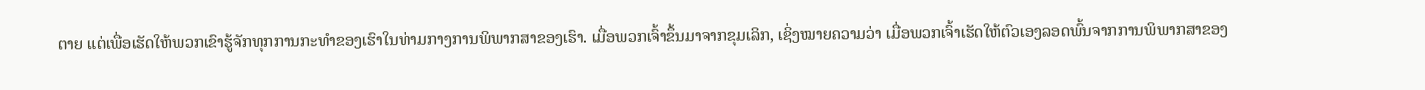ຕາຍ ແຕ່ເພື່ອເຮັດໃຫ້ພວກເຂົາຮູ້ຈັກທຸກການກະທໍາຂອງເຮົາໃນທ່າມກາງການພິພາກສາຂອງເຮົາ. ເມື່ອພວກເຈົ້າຂຶ້ນມາຈາກຂຸມເລິກ, ເຊິ່ງໝາຍຄວາມວ່າ ເມື່ອພວກເຈົ້າເຮັດໃຫ້ຕົວເອງລອດພົ້ນຈາກການພິພາກສາຂອງ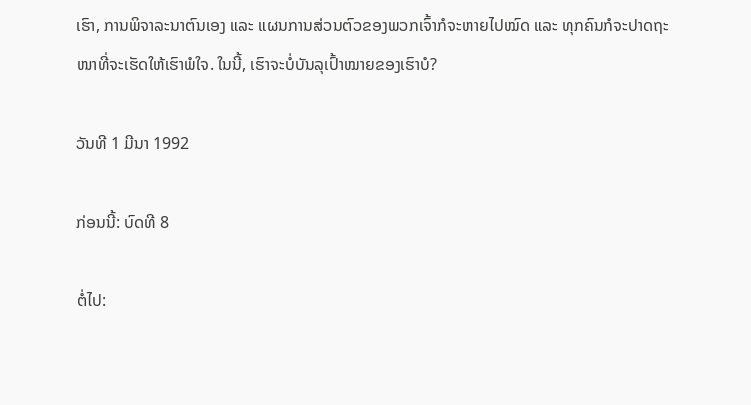ເຮົາ, ການພິຈາລະນາຕົນເອງ ແລະ ແຜນການສ່ວນຕົວຂອງພວກເຈົ້າກໍຈະຫາຍໄປໝົດ ແລະ ທຸກຄົນກໍຈະປາດຖະໜາທີ່ຈະເຮັດໃຫ້ເຮົາພໍໃຈ. ໃນນີ້, ເຮົາຈະບໍ່ບັນລຸເປົ້າໝາຍຂອງເຮົາບໍ?

ວັນທີ 1 ມີນາ 1992

ກ່ອນນີ້: ບົດທີ 8

ຕໍ່ໄປ: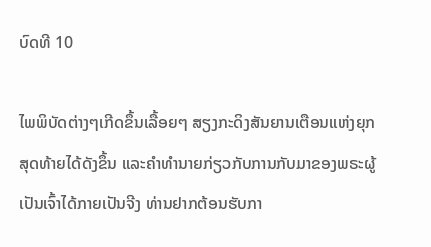ບົດທີ 10

ໄພພິບັດຕ່າງໆເກີດຂຶ້ນເລື້ອຍໆ ສຽງກະດິງສັນຍານເຕືອນແຫ່ງຍຸກສຸດທ້າຍໄດ້ດັງຂຶ້ນ ແລະຄໍາທໍານາຍກ່ຽວກັບການກັບມາຂອງພຣະຜູ້ເປັນເຈົ້າໄດ້ກາຍເປັນຈີງ ທ່ານຢາກຕ້ອນຮັບກາ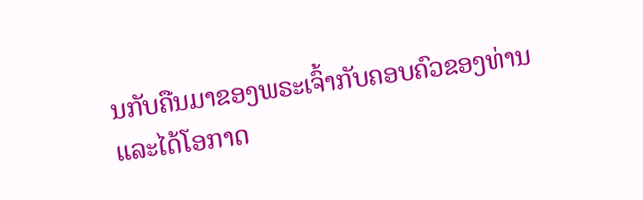ນກັບຄືນມາຂອງພຣະເຈົ້າກັບຄອບຄົວຂອງທ່ານ ແລະໄດ້ໂອກາດ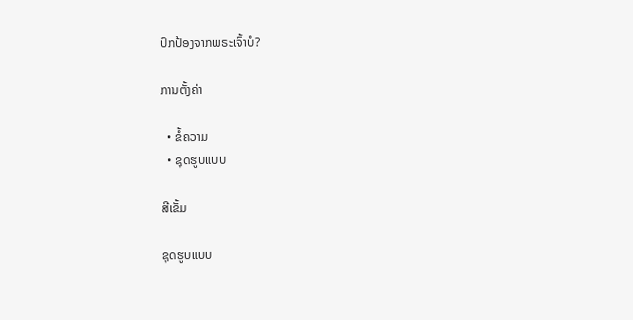ປົກປ້ອງຈາກພຣະເຈົ້າບໍ?

ການຕັ້ງຄ່າ

  • ຂໍ້ຄວາມ
  • ຊຸດຮູບແບບ

ສີເຂັ້ມ

ຊຸດຮູບແບບ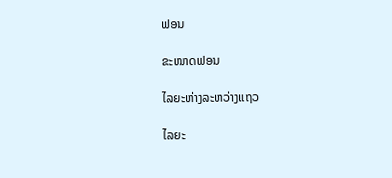ຟອນ

ຂະໜາດຟອນ

ໄລຍະຫ່າງລະຫວ່າງແຖວ

ໄລຍະ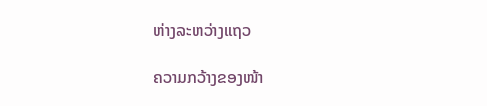ຫ່າງລະຫວ່າງແຖວ

ຄວາມກວ້າງຂອງໜ້າ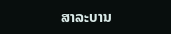ສາລະບານ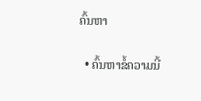ຄົ້ນຫາ

  • ຄົ້ນຫາຂໍ້ຄວາມນີ້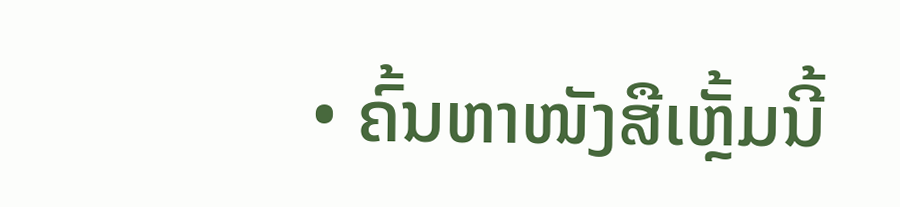• ຄົ້ນຫາໜັງສືເຫຼັ້ມນີ້